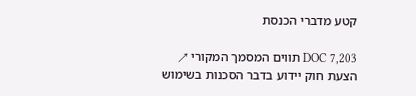קטע מדברי הכנסת

DOC 7,203 תווים המסמך המקורי ↗
הצעת חוק יידוע בדבר הסכנות בשימוש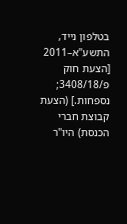בטלפון נייד, התשע"א–2011 [הצעת חוק פ/3408/18; נספחות.] (הצעת קבוצת חברי הכנסת) היו"ר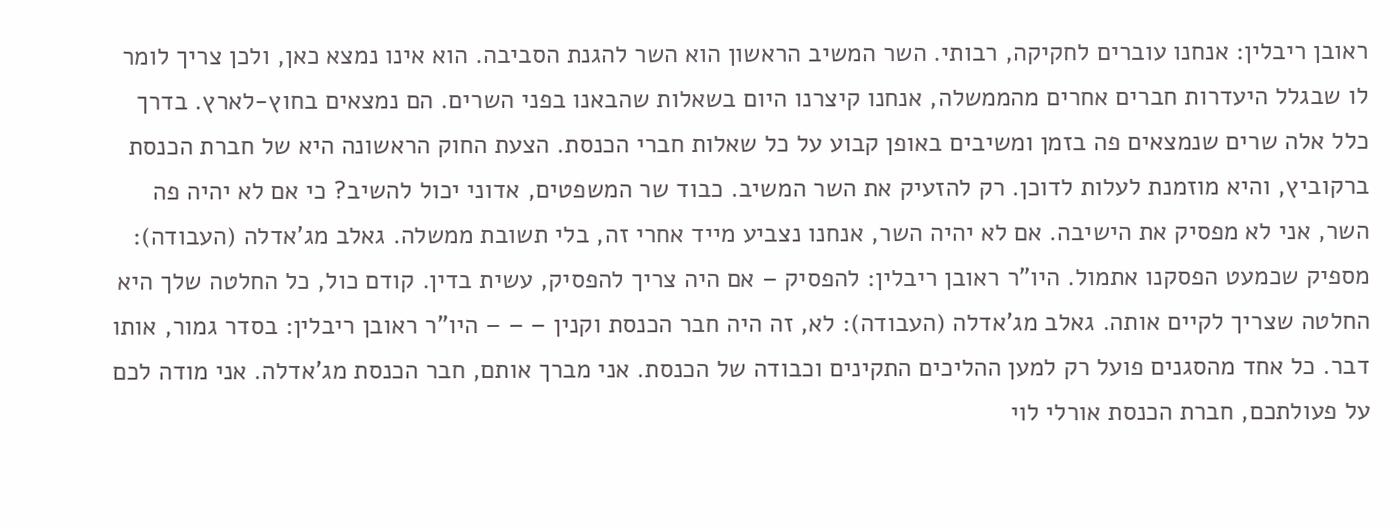ראובן ריבלין: אנחנו עוברים לחקיקה, רבותי. השר המשיב הראשון הוא השר להגנת הסביבה. הוא אינו נמצא כאן, ולכן צריך לומר לו שבגלל היעדרות חברים אחרים מהממשלה, אנחנו קיצרנו היום בשאלות שהבאנו בפני השרים. הם נמצאים בחוץ-לארץ. בדרך כלל אלה שרים שנמצאים פה בזמן ומשיבים באופן קבוע על כל שאלות חברי הכנסת. הצעת החוק הראשונה היא של חברת הכנסת ברקוביץ, והיא מוזמנת לעלות לדוכן. רק להזעיק את השר המשיב. כבוד שר המשפטים, אדוני יכול להשיב? כי אם לא יהיה פה השר, אני לא מפסיק את הישיבה. אם לא יהיה השר, אנחנו נצביע מייד אחרי זה, בלי תשובת ממשלה. גאלב מג'אדלה (העבודה): מספיק שכמעט הפסקנו אתמול. היו"ר ראובן ריבלין: להפסיק – אם היה צריך להפסיק, עשית בדין. קודם כול, כל החלטה שלך היא החלטה שצריך לקיים אותה. גאלב מג'אדלה (העבודה): לא, זה היה חבר הכנסת וקנין – – – היו"ר ראובן ריבלין: בסדר גמור, אותו דבר. כל אחד מהסגנים פועל רק למען ההליכים התקינים וכבודה של הכנסת. אני מברך אותם, חבר הכנסת מג'אדלה. אני מודה לכם על פעולתכם, חברת הכנסת אורלי לוי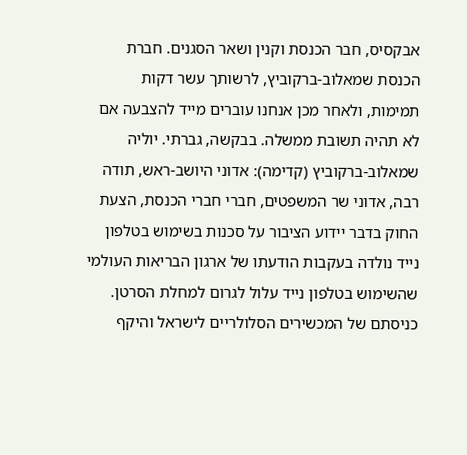אבקסיס, חבר הכנסת וקנין ושאר הסגנים. חברת הכנסת שמאלוב-ברקוביץ, לרשותך עשר דקות תמימות, ולאחר מכן אנחנו עוברים מייד להצבעה אם לא תהיה תשובת ממשלה. בבקשה, גברתי. יוליה שמאלוב-ברקוביץ (קדימה): אדוני היושב-ראש, תודה רבה, אדוני שר המשפטים, חברי חברי הכנסת, הצעת החוק בדבר יידוע הציבור על סכנות בשימוש בטלפון נייד נולדה בעקבות הודעתו של ארגון הבריאות העולמי שהשימוש בטלפון נייד עלול לגרום למחלת הסרטן. כניסתם של המכשירים הסלולריים לישראל והיקף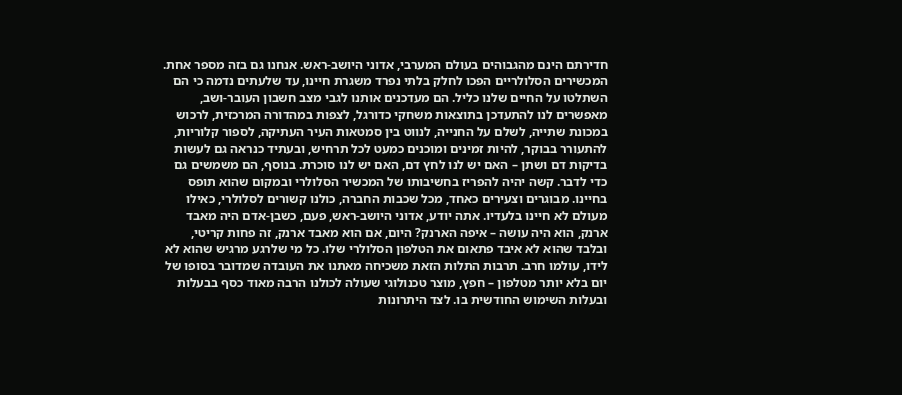חדירתם הינם מהגבוהים בעולם המערבי, אדוני היושב-ראש. אנחנו גם בזה מספר אחת. המכשירים הסלולריים הפכו לחלק בלתי נפרד משגרת חיינו, עד שלעתים נדמה כי הם השתלטו על החיים שלנו כליל. הם מעדכנים אותנו לגבי מצב חשבון העובר-ושב, מאפשרים לנו להתעדכן בתוצאות משחקי כדורגל, לצפות במהדורה המרכזית, לרכוש במכונת שתייה, לשלם על החנייה, לנווט בין סמטאות העיר העתיקה, לספור קלוריות, להתעורר בבוקר, להיות זמינים ומוכנים כמעט לכל תרחיש, ובעתיד כנראה גם לעשות בדיקות דם ושתן – האם יש לנו לחץ דם, האם יש לנו סוכרת. בנוסף, הם משמשים גם כדי לדבר. קשה יהיה להפריז בחשיבותו של המכשיר הסלולרי ובמקום שהוא תופס בחיינו. מבוגרים וצעירים כאחד, מכל שכבות החברה, כולנו קשורים לסלולרי, כאילו מעולם לא חיינו בלעדיו. אתה יודע, אדוני היושב-ראש, פעם, כשבן-אדם היה מאבד ארנק, הוא היה עושה – איפה הארנק? היום, אם הוא מאבד ארנק, זה פחות קריטי, ובלבד שהוא לא איבד פתאום את הטלפון הסלולרי שלו. כל מי שלרגע מרגיש שהוא לא לידו, עולמו חרב. תרבות התלות הזאת משכיחה מאתנו את העובדה שמדובר בסופו של יום בלא יותר מטלפון – חפץ, מוצר טכנולוגי שעולה לכולנו הרבה מאוד כסף בבעלות ובעלות השימוש החודשית בו. לצד היתרונות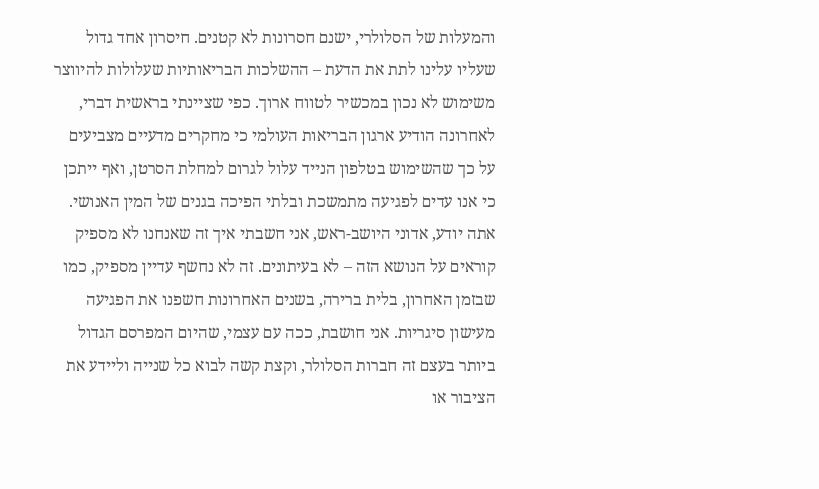והמעלות של הסלולרי, ישנם חסרונות לא קטנים. חיסרון אחד גדול שעליו עלינו לתת את הדעת – ההשלכות הבריאותיות שעלולות להיווצר משימוש לא נכון במכשיר לטווח ארוך. כפי שציינתי בראשית דברי, לאחרונה הודיע ארגון הבריאות העולמי כי מחקרים מדעיים מצביעים על כך שהשימוש בטלפון הנייד עלול לגרום למחלת הסרטן, ואף ייתכן כי אנו עדים לפגיעה מתמשכת ובלתי הפיכה בגנים של המין האנושי. אתה יודע, אדוני היושב-ראש, אני חשבתי איך זה שאנחנו לא מספיק קוראים על הנושא הזה – לא בעיתונים. זה לא נחשף עדיין מספיק, כמו שבזמן האחרון, בלית ברירה, בשנים האחרונות חשפנו את הפגיעה מעישון סיגריות. אני חושבת, ככה עם עצמי, שהיום המפרסם הגדול ביותר בעצם זה חברות הסלולר, וקצת קשה לבוא כל שנייה וליידע את הציבור או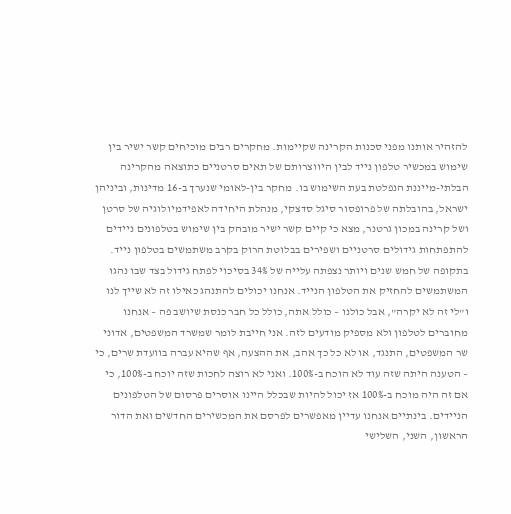להזהיר אותנו מפני סכנות הקרינה שקיימות. מחקרים רבים מוכיחים קשר ישיר בין שימוש במכשיר טלפון נייד לבין היווצרותם של תאים סרטניים כתוצאה מהקרינה הבלתי-מייננת הנפלטת בעת השימוש בו. מחקר בין-לאומי שנערך ב-16 מדינות, וביניהן ישראל, בהובלתה של פרופסור סיגל סדצקי, מנהלת היחידה לאפידמיולוגיה של סרטן ושל קרינה במכון גרטנר, מצא כי קיים קשר ישיר מובהק בין שימוש בטלפונים ניידים להתפתחות גידולים סרטניים ושפירים בבלוטת הרוק בקרב משתמשים בטלפון נייד. בתקופה של חמש שנים ויותר נצפתה עלייה של 34% בסיכוי לפתח גידול בצד שבו נהגו המשתמשים להחזיק את הטלפון הנייד. אנחנו יכולים להתנהג כאילו זה לא שייך לנו ו"לי זה לא יקרה", אבל כולנו – כולל אתה, כולל כל חבר כנסת שיושב פה – אנחנו מחוברים לטלפון ולא מספיק מודעים לזה. אני חייבת לומר שמשרד המשפטים, אדוני שר המשפטים, התנגד, או לא כל כך אהב, את ההצעה, אף שהיא עברה בוועדת שרים, כי – הטענה היתה שזה עוד לא הוכח ב-100%. ואני לא רוצה לחכות שזה יוכח ב-100%, כי אם זה היה מוכח ב-100% אז יכול להיות שבכלל היינו אוסרים פרסום של הטלפונים הניידים. בינתיים אנחנו עדיין מאפשרים לפרסם את המכשירים החדשים ואת הדור הראשון, השני, השלישי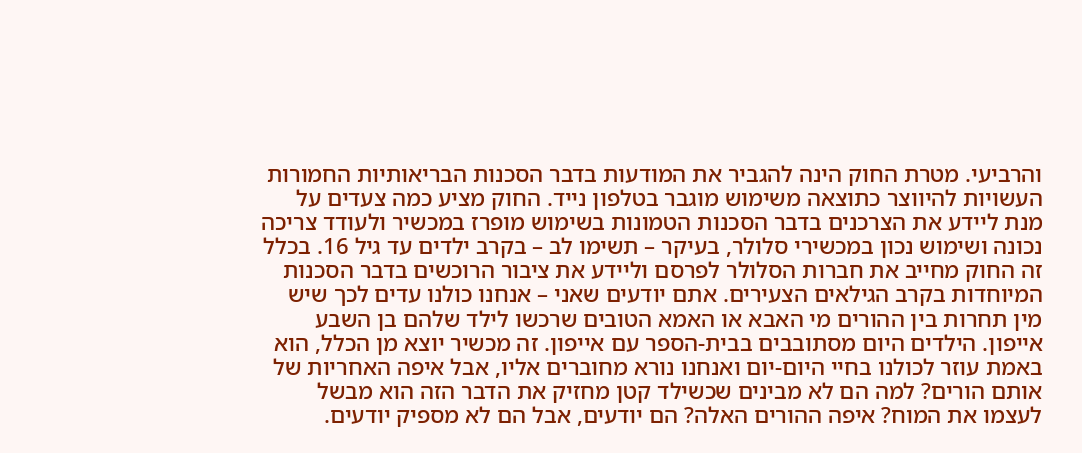והרביעי. מטרת החוק הינה להגביר את המודעות בדבר הסכנות הבריאותיות החמורות העשויות להיווצר כתוצאה משימוש מוגבר בטלפון נייד. החוק מציע כמה צעדים על מנת ליידע את הצרכנים בדבר הסכנות הטמונות בשימוש מופרז במכשיר ולעודד צריכה נכונה ושימוש נכון במכשירי סלולר, בעיקר – תשימו לב – בקרב ילדים עד גיל 16. בכלל זה החוק מחייב את חברות הסלולר לפרסם וליידע את ציבור הרוכשים בדבר הסכנות המיוחדות בקרב הגילאים הצעירים. אתם יודעים שאני – אנחנו כולנו עדים לכך שיש מין תחרות בין ההורים מי האבא או האמא הטובים שרכשו לילד שלהם בן השבע אייפון. הילדים היום מסתובבים בבית-הספר עם אייפון. זה מכשיר יוצא מן הכלל, הוא באמת עוזר לכולנו בחיי היום-יום ואנחנו נורא מחוברים אליו, אבל איפה האחריות של אותם הורים? למה הם לא מבינים שכשילד קטן מחזיק את הדבר הזה הוא מבשל לעצמו את המוח? איפה ההורים האלה? הם יודעים, אבל הם לא מספיק יודעים.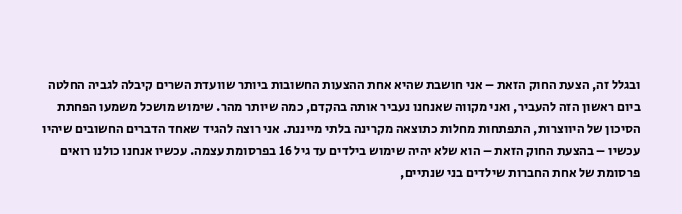ובגלל זה, הצעת החוק הזאת – אני חושבת שהיא אחת ההצעות החשובות ביותר שוועדת השרים קיבלה לגביה החלטה ביום ראשון הזה להעביר, ואני מקווה שאנחנו נעביר אותה בהקדם, כמה שיותר מהר. שימוש מושכל משמעו הפחתת הסיכון של היווצרות, התפתחות מחלות כתוצאה מקרינה בלתי מייננת. אני רוצה להגיד שאחד הדברים החשובים שיהיו עכשיו – בהצעת החוק הזאת – הוא שלא יהיה שימוש בילדים עד גיל 16 בפרסומת עצמה. עכשיו אנחנו כולנו רואים פרסומת של אחת החברות שילדים בני שנתיים,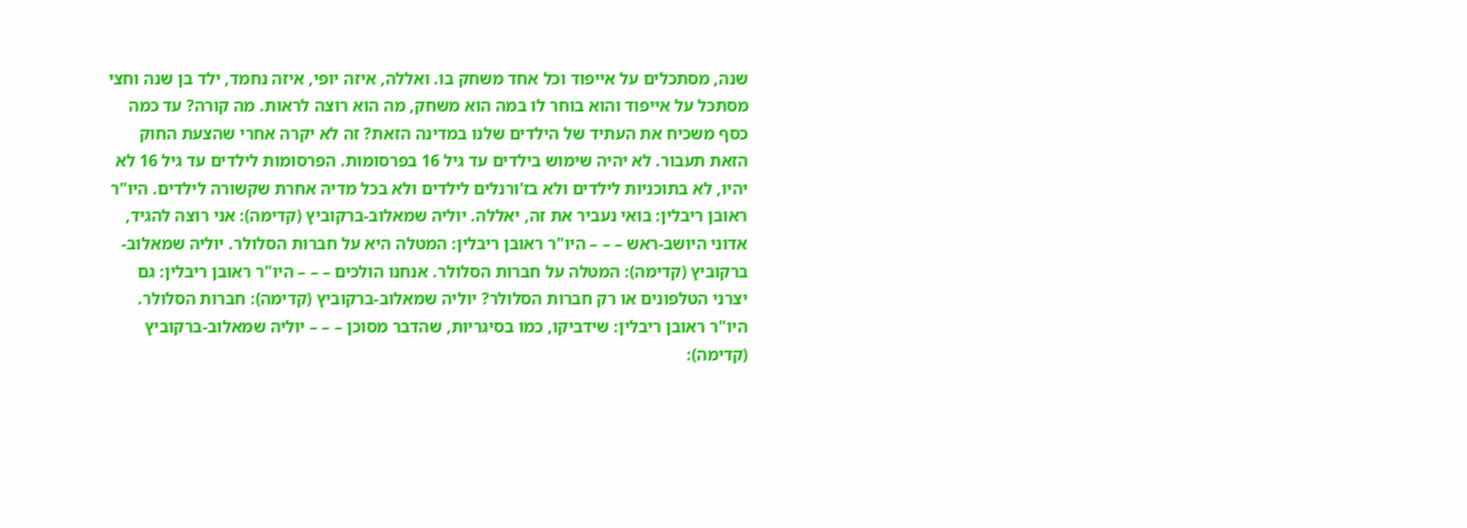שנה, מסתכלים על אייפוד וכל אחד משחק בו. ואללה, איזה יופי, איזה נחמד, ילד בן שנה וחצי מסתכל על אייפוד והוא בוחר לו במה הוא משחק, מה הוא רוצה לראות. מה קורה? עד כמה כסף משכיח את העתיד של הילדים שלנו במדינה הזאת? זה לא יקרה אחרי שהצעת החוק הזאת תעבור. לא יהיה שימוש בילדים עד גיל 16 בפרסומות. הפרסומות לילדים עד גיל 16 לא יהיו, לא בתוכניות לילדים ולא בז'ורנלים לילדים ולא בכל מדיה אחרת שקשורה לילדים. היו"ר ראובן ריבלין: בואי נעביר את זה, יאללה. יוליה שמאלוב-ברקוביץ (קדימה): אני רוצה להגיד, אדוני היושב-ראש – – – היו"ר ראובן ריבלין: המטלה היא על חברות הסלולר. יוליה שמאלוב-ברקוביץ (קדימה): המטלה על חברות הסלולר. אנחנו הולכים – – – היו"ר ראובן ריבלין: גם יצרני הטלפונים או רק חברות הסלולר? יוליה שמאלוב-ברקוביץ (קדימה): חברות הסלולר. היו"ר ראובן ריבלין: שידביקו, כמו בסיגריות, שהדבר מסוכן – – – יוליה שמאלוב-ברקוביץ (קדימה):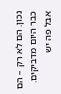נכון. הם לא רק – הם כבר היום מדביקים. אבל פה יש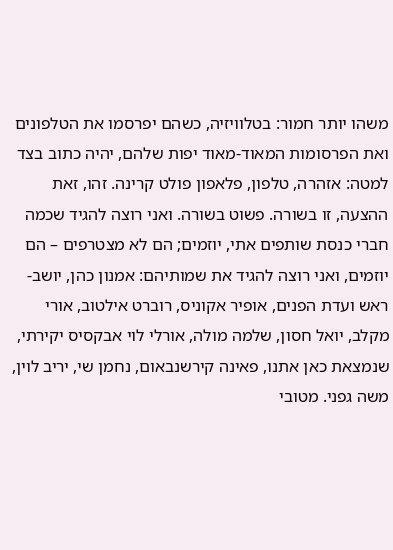משהו יותר חמור: בטלוויזיה, כשהם יפרסמו את הטלפונים ואת הפרסומות המאוד-מאוד יפות שלהם, יהיה כתוב בצד למטה: אזהרה, טלפון, פלאפון פולט קרינה. זהו, זאת ההצעה, זו בשורה. פשוט בשורה. ואני רוצה להגיד שכמה חברי כנסת שותפים אתי, יוזמים; הם לא מצטרפים – הם יוזמים, ואני רוצה להגיד את שמותיהם: אמנון כהן, יושב-ראש ועדת הפנים, אופיר אקוניס, רוברט אילטוב, אורי מקלב, יואל חסון, שלמה מולה, אורלי לוי אבקסיס יקירתי, שנמצאת כאן אתנו, פאינה קירשנבאום, נחמן שי, יריב לוין, משה גפני. מטובי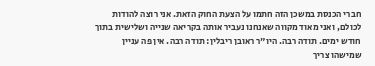חברי הכנסת במשכן הזה חתמו על הצעת החוק הזאת. אני רוצה להודות לכולם, ואני מאוד מקווה שאנחנו נעביר אותה בקריאה שנייה ושלישית בתוך חודש ימים. תודה רבה. היו"ר ראובן ריבלין: תודה רבה. אין פה עניין שמישהו צריך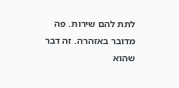לתת להם שירות. פה מדובר באזהרה. זה דבר שהוא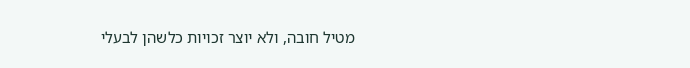מטיל חובה, ולא יוצר זכויות כלשהן לבעלי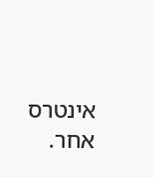אינטרס אחר.